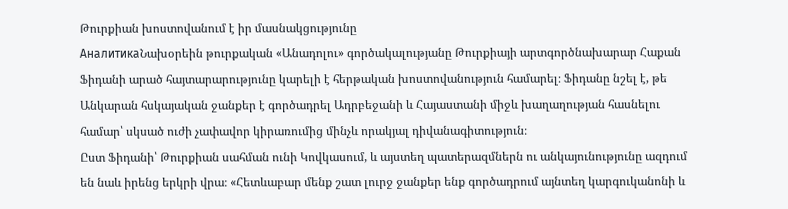Թուրքիան խոստովանում է իր մասնակցությունը
АналитикаՆախօրեին թուրքական «Անադոլու» գործակալությանը Թուրքիայի արտգործնախարար Հաքան Ֆիդանի արած հայտարարությունը կարելի է հերթական խոստովանություն համարել։ Ֆիդանը նշել է, թե Անկարան հսկայական ջանքեր է գործադրել Ադրբեջանի և Հայաստանի միջև խաղաղության հասնելու համար՝ սկսած ուժի չափավոր կիրառումից մինչև որակյալ դիվանագիտություն։
Ըստ Ֆիդանի՝ Թուրքիան սահման ունի Կովկասում, և այստեղ պատերազմներն ու անկայունությունը ազդում են նաև իրենց երկրի վրա։ «Հետևաբար մենք շատ լուրջ ջանքեր ենք գործադրում այնտեղ կարգուկանոնի և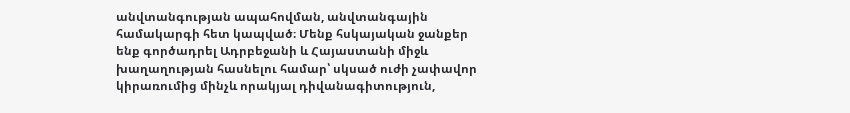անվտանգության ապահովման, անվտանգային համակարգի հետ կապված։ Մենք հսկայական ջանքեր ենք գործադրել Ադրբեջանի և Հայաստանի միջև խաղաղության հասնելու համար՝ սկսած ուժի չափավոր կիրառումից մինչև որակյալ դիվանագիտություն,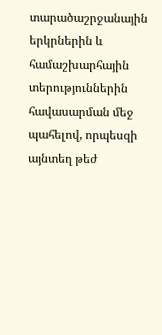տարածաշրջանային երկրներին և համաշխարհային տերություններին հավասարման մեջ պահելով, որպեսզի այնտեղ թեժ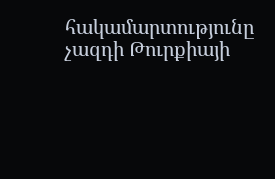հակամարտությունը չազդի Թուրքիայի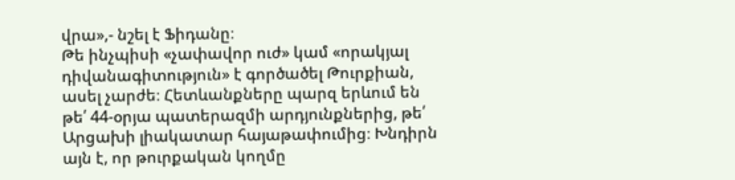վրա»,- նշել է Ֆիդանը։
Թե ինչպիսի «չափավոր ուժ» կամ «որակյալ դիվանագիտություն» է գործածել Թուրքիան, ասել չարժե։ Հետևանքները պարզ երևում են թե՛ 44-օրյա պատերազմի արդյունքներից, թե՛ Արցախի լիակատար հայաթափումից։ Խնդիրն այն է, որ թուրքական կողմը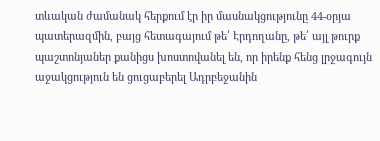տևական ժամանակ հերքում էր իր մասնակցությունը 44-օրյա պատերազմին, բայց հետագայում թե՛ Էրդողանը, թե՛ այլ թուրք պաշտոնյաներ քանիցս խոստովանել են, որ իրենք հենց լրջագույն աջակցություն են ցուցաբերել Ադրբեջանին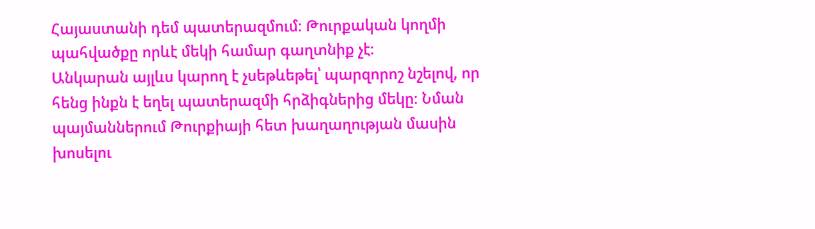Հայաստանի դեմ պատերազմում։ Թուրքական կողմի պահվածքը որևէ մեկի համար գաղտնիք չէ։
Անկարան այլևս կարող է չսեթևեթել՝ պարզորոշ նշելով, որ հենց ինքն է եղել պատերազմի հրձիգներից մեկը։ Նման պայմաններում Թուրքիայի հետ խաղաղության մասին խոսելու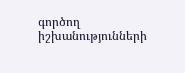գործող իշխանությունների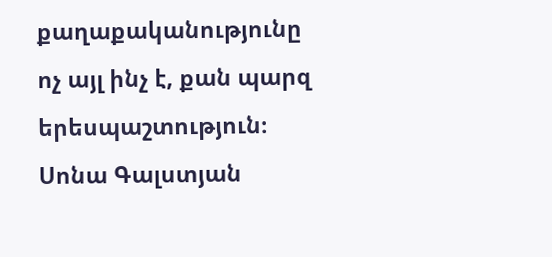քաղաքականությունը ոչ այլ ինչ է, քան պարզ երեսպաշտություն։
Սոնա Գալստյան